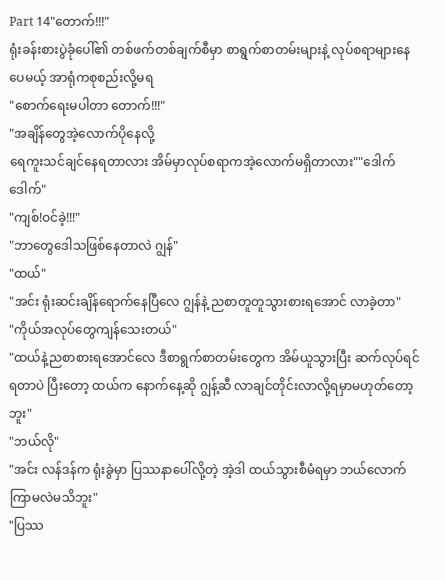Part 14"တောက်!!!"
ရုံးခန်းစားပွဲခုံပေါ်၏ တစ်ဖက်တစ်ချက်စီမှာ စာရွက်စာတမ်းများနဲ့ လုပ်စရာများနေပေမယ့် အာရုံကစုစည်းလို့မရ
"စောက်ရေးမပါတာ တောက်!!!"
"အချိန်တွေအဲ့လောက်ပိုနေလို့
ရေကူးသင်ချင်နေရတာလား အိမ်မှာလုပ်စရာကအဲ့လောက်မရှိတာလား""ဒေါက် ဒေါက်"
"ကျစ်!ဝင်ခဲ့!!!"
"ဘာတွေဒေါသဖြစ်နေတာလဲ ဂျွန်"
"ထယ်"
"အင်း ရုံးဆင်းချိန်ရောက်နေပြီလေ ဂျွန်နဲ့ ညစာတူတူသွားစားရအောင် လာခဲ့တာ"
"ကိုယ်အလုပ်တွေကျန်သေးတယ်"
"ထယ်နဲ့ညစာစားရအောင်လေ ဒီစာရွက်စာတမ်းတွေက အိမ်ယူသွားပြီး ဆက်လုပ်ရင်ရတာပဲ ပြီးတော့ ထယ်က နောက်နေ့ဆို ဂျွန့်ဆီ လာချင်တိုင်းလာလို့ရမှာမဟုတ်တော့ဘူး"
"ဘယ်လို"
"အင်း လန်ဒန်က ရုံးခွဲမှာ ပြဿနာပေါ်လို့တဲ့ အဲ့ဒါ ထယ်သွားစီမံရမှာ ဘယ်လောက်ကြာမလဲမသိဘူး"
"ပြဿ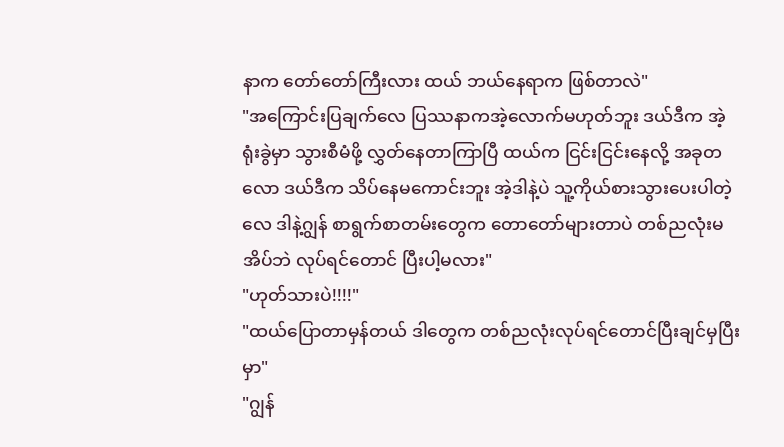နာက တော်တော်ကြီးလား ထယ် ဘယ်နေရာက ဖြစ်တာလဲ"
"အကြောင်းပြချက်လေ ပြဿနာကအဲ့လောက်မဟုတ်ဘူး ဒယ်ဒီက အဲ့ရုံးခွဲမှာ သွားစီမံဖို့ လွှတ်နေတာကြာပြီ ထယ်က ငြင်းငြင်းနေလို့ အခုတလော ဒယ်ဒီက သိပ်နေမကောင်းဘူး အဲ့ဒါနဲ့ပဲ သူ့ကိုယ်စားသွားပေးပါတဲ့လေ ဒါနဲ့ဂျွန် စာရွက်စာတမ်းတွေက တောတော်များတာပဲ တစ်ညလုံးမအိပ်ဘဲ လုပ်ရင်တောင် ပြီးပါ့မလား"
"ဟုတ်သားပဲ!!!!"
"ထယ်ပြောတာမှန်တယ် ဒါတွေက တစ်ညလုံးလုပ်ရင်တောင်ပြီးချင်မှပြီးမှာ"
"ဂျွန်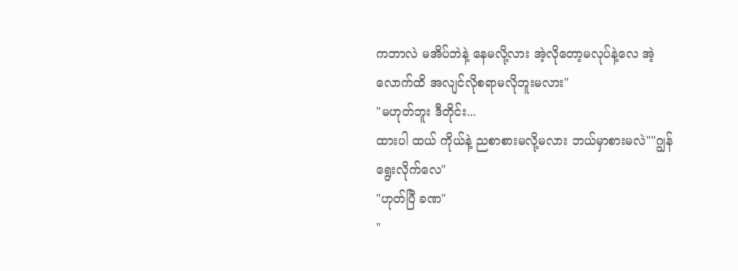ကဘာလဲ မအိပ်ဘဲနဲ့ နေမလို့လား အဲ့လိုတော့မလုပ်နဲ့လေ အဲ့လောက်ထိ အလျင်လိုစရာမလိုဘူးမလား"
"မဟုတ်ဘူး ဒီတိုင်း...
ထားပါ ထယ် ကိုယ်နဲ့ ညစာစားမလို့မလား ဘယ်မှာစားမလဲ""ဂျွန်ရွေးလိုက်လေ"
"ဟုတ်ပြီ ခဏ"
"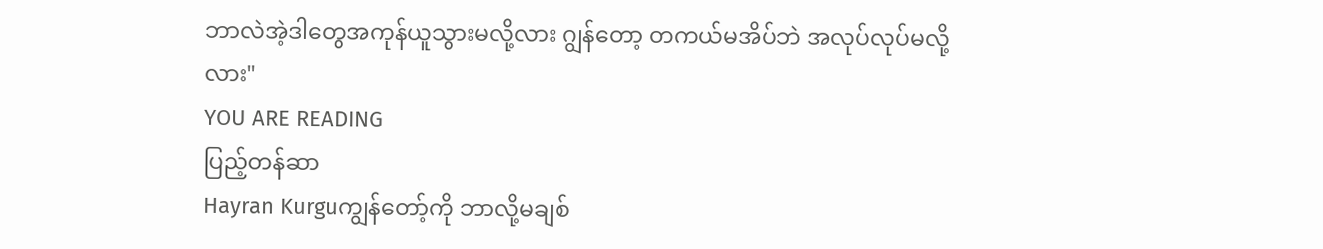ဘာလဲအဲ့ဒါတွေအကုန်ယူသွားမလို့လား ဂျွန်တော့ တကယ်မအိပ်ဘဲ အလုပ်လုပ်မလို့လား"
YOU ARE READING
ပြည့်တန်ဆာ
Hayran Kurguကျွန်တော့်ကို ဘာလို့မချစ်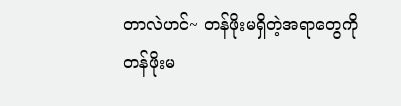တာလဲဟင်~ တန်ဖိုးမရှိတဲ့အရာတွေကို တန်ဖိုးမ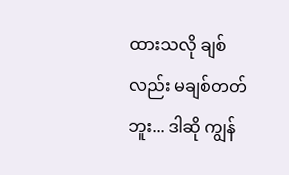ထားသလို ချစ်လည်း မချစ်တတ်ဘူး... ဒါဆို ကျွန်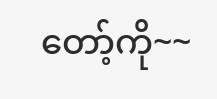တော့်ကို~~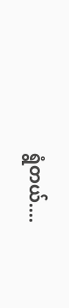ရွံတယ်....